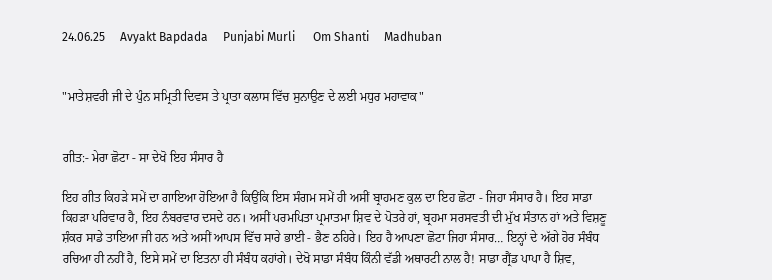24.06.25     Avyakt Bapdada     Punjabi Murli      Om Shanti     Madhuban


"ਮਾਤੇਸ਼ਵਰੀ ਜੀ ਦੇ ਪੁੰਨ ਸਮ੍ਰਿਤੀ ਦਿਵਸ ਤੇ ਪ੍ਰਾਤਾ ਕਲਾਸ ਵਿੱਚ ਸੁਨਾਉਣ ਦੇ ਲਈ ਮਧੁਰ ਮਹਾਵਾਕ"


ਗੀਤ:- ਮੇਰਾ ਛੋਟਾ - ਸਾ ਦੇਖੋ ਇਹ ਸੰਸਾਰ ਹੈ

ਇਹ ਗੀਤ ਕਿਹੜੇ ਸਮੇਂ ਦਾ ਗਾਇਆ ਹੋਇਆ ਹੈ ਕਿਉਂਕਿ ਇਸ ਸੰਗਮ ਸਮੇਂ ਹੀ ਅਸੀਂ ਬ੍ਰਾਹਮਣ ਕੁਲ ਦਾ ਇਹ ਛੋਟਾ - ਜਿਹਾ ਸੰਸਾਰ ਹੈ। ਇਹ ਸਾਡਾ ਕਿਹੜਾ ਪਰਿਵਾਰ ਹੈ, ਇਹ ਨੰਬਰਵਾਰ ਦਸਦੇ ਹਨ। ਅਸੀਂ ਪਰਮਪਿਤਾ ਪ੍ਰਮਾਤਮਾ ਸ਼ਿਵ ਦੇ ਪੋਤਰੇ ਹਾਂ, ਬ੍ਰਹਮਾ ਸਰਸਵਤੀ ਦੀ ਮੁੱਖ ਸੰਤਾਨ ਹਾਂ ਅਤੇ ਵਿਸ਼ਣੂ ਸ਼ੰਕਰ ਸਾਡੇ ਤਾਇਆ ਜੀ ਹਨ ਅਤੇ ਅਸੀਂ ਆਪਸ ਵਿੱਚ ਸਾਰੇ ਭਾਈ - ਭੈਣ ਠਹਿਰੇ। ਇਹ ਹੈ ਆਪਣਾ ਛੋਟਾ ਜਿਹਾ ਸੰਸਾਰ… ਇਨ੍ਹਾਂ ਦੇ ਅੱਗੇ ਹੋਰ ਸੰਬੰਧ ਰਚਿਆ ਹੀ ਨਹੀਂ ਹੈ, ਇਸੇ ਸਮੇਂ ਦਾ ਇਤਨਾ ਹੀ ਸੰਬੰਧ ਕਹਾਂਗੇ। ਦੇਖੋ ਸਾਡਾ ਸੰਬੰਧ ਕਿੰਨੀ ਵੱਡੀ ਅਥਾਰਟੀ ਨਾਲ ਹੈ! ਸਾਡਾ ਗ੍ਰੈਂਡ ਪਾਪਾ ਹੈ ਸ਼ਿਵ,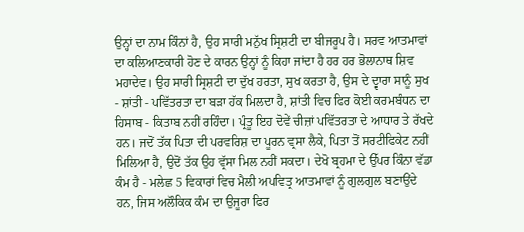ਉਨ੍ਹਾਂ ਦਾ ਨਾਮ ਕਿੰਨਾਂ ਹੈ, ਉਹ ਸਾਰੀ ਮਨੁੱਖ ਸ੍ਰਿਸ਼ਟੀ ਦਾ ਬੀਜਰੂਪ ਹੈ। ਸਰਵ ਆਤਮਾਵਾਂ ਦਾ ਕਲਿਆਣਕਾਰੀ ਹੋਣ ਦੇ ਕਾਰਨ ਉਨ੍ਹਾਂ ਨੂੰ ਕਿਹਾ ਜਾਂਦਾ ਹੈ ਹਰ ਹਰ ਭੋਲਾਨਾਥ ਸ਼ਿਵ ਮਹਾਦੇਵ। ਉਹ ਸਾਰੀ ਸ੍ਰਿਸ਼ਟੀ ਦਾ ਦੁੱਖ ਹਰਤਾ, ਸੁਖ ਕਰਤਾ ਹੈ, ਉਸ ਦੇ ਦ੍ਵਾਰਾ ਸਾਨੂੰ ਸੁਖ - ਸ਼ਾਂਤੀ - ਪਵਿੱਤਰਤਾ ਦਾ ਬੜਾ ਹੱਕ ਮਿਲਦਾ ਹੈ, ਸ਼ਾਂਤੀ ਵਿਚ ਫਿਰ ਕੋਈ ਕਰਮਬੰਧਨ ਦਾ ਹਿਸਾਬ - ਕਿਤਾਬ ਨਹੀਂ ਰਹਿੰਦਾ। ਪ੍ਰੰਤੂ ਇਹ ਦੋਵੇਂ ਚੀਜ਼ਾਂ ਪਵਿੱਤਰਤਾ ਦੇ ਆਧਾਰ ਤੇ ਰੱਖਦੇ ਹਨ। ਜਦੋਂ ਤੱਕ ਪਿਤਾ ਦੀ ਪਰਵਰਿਸ਼ ਦਾ ਪੂਰਨ ਵ੍ਰਸਾ ਲੈਕੇ, ਪਿਤਾ ਤੋਂ ਸਰਟੀਫਿਕੇਟ ਨਹੀਂ ਮਿਲਿਆ ਹੈ, ਉਦੋਂ ਤੱਕ ਉਹ ਵ੍ਰੱਸਾ ਮਿਲ ਨਹੀਂ ਸਕਦਾ। ਦੇਖੋ ਬ੍ਰਹਮਾ ਦੇ ਉੱਪਰ ਕਿੰਨਾ ਵੱਡਾ ਕੰਮ ਹੈ - ਮਲੇਛ 5 ਵਿਕਾਰਾਂ ਵਿਚ ਮੈਲੀ ਅਪਵਿਤ੍ਰ ਆਤਮਾਵਾਂ ਨੂੰ ਗੁਲਗੁਲ ਬਣਾਉਂਦੇ ਹਨ, ਜਿਸ ਅਲੌਕਿਕ ਕੰਮ ਦਾ ਉਜੂਰਾ ਫਿਰ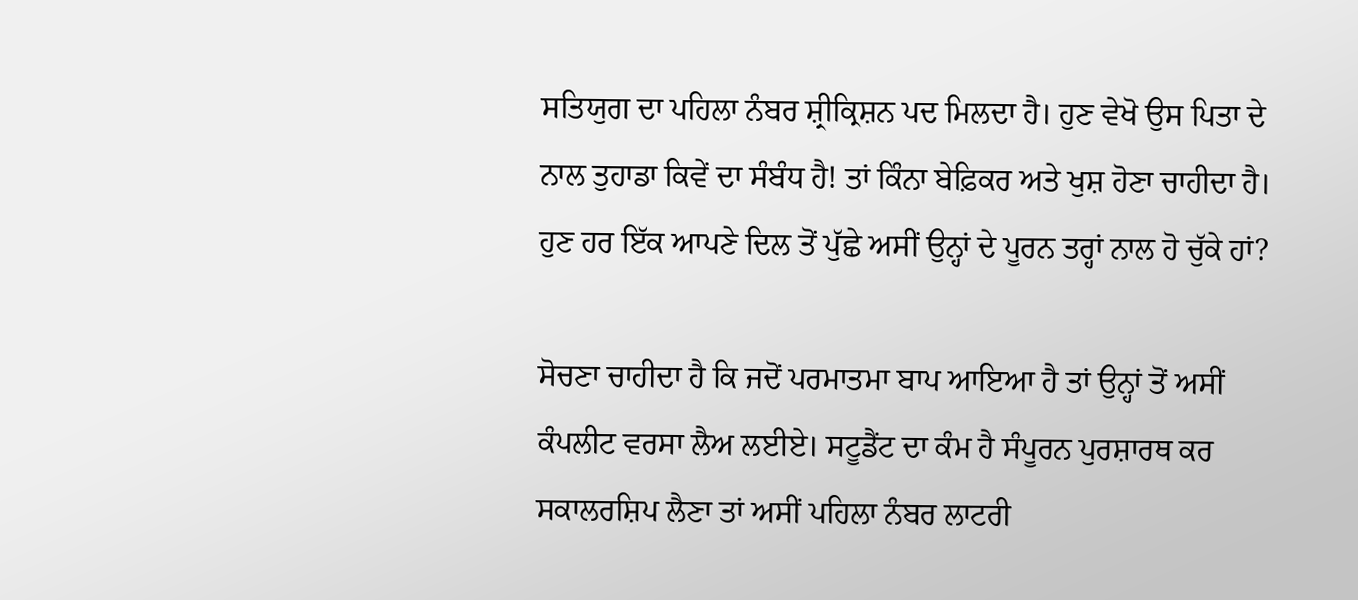ਸਤਿਯੁਗ ਦਾ ਪਹਿਲਾ ਨੰਬਰ ਸ਼੍ਰੀਕ੍ਰਿਸ਼ਨ ਪਦ ਮਿਲਦਾ ਹੈ। ਹੁਣ ਵੇਖੋ ਉਸ ਪਿਤਾ ਦੇ ਨਾਲ ਤੁਹਾਡਾ ਕਿਵੇਂ ਦਾ ਸੰਬੰਧ ਹੈ! ਤਾਂ ਕਿੰਨਾ ਬੇਫ਼ਿਕਰ ਅਤੇ ਖੁਸ਼ ਹੋਣਾ ਚਾਹੀਦਾ ਹੈ। ਹੁਣ ਹਰ ਇੱਕ ਆਪਣੇ ਦਿਲ ਤੋਂ ਪੁੱਛੇ ਅਸੀਂ ਉਨ੍ਹਾਂ ਦੇ ਪੂਰਨ ਤਰ੍ਹਾਂ ਨਾਲ ਹੋ ਚੁੱਕੇ ਹਾਂ?

ਸੋਚਣਾ ਚਾਹੀਦਾ ਹੈ ਕਿ ਜਦੋਂ ਪਰਮਾਤਮਾ ਬਾਪ ਆਇਆ ਹੈ ਤਾਂ ਉਨ੍ਹਾਂ ਤੋਂ ਅਸੀਂ ਕੰਪਲੀਟ ਵਰਸਾ ਲੈਅ ਲਈਏ। ਸਟੂਡੈਂਟ ਦਾ ਕੰਮ ਹੈ ਸੰਪੂਰਨ ਪੁਰਸ਼ਾਰਥ ਕਰ ਸਕਾਲਰਸ਼ਿਪ ਲੈਣਾ ਤਾਂ ਅਸੀਂ ਪਹਿਲਾ ਨੰਬਰ ਲਾਟਰੀ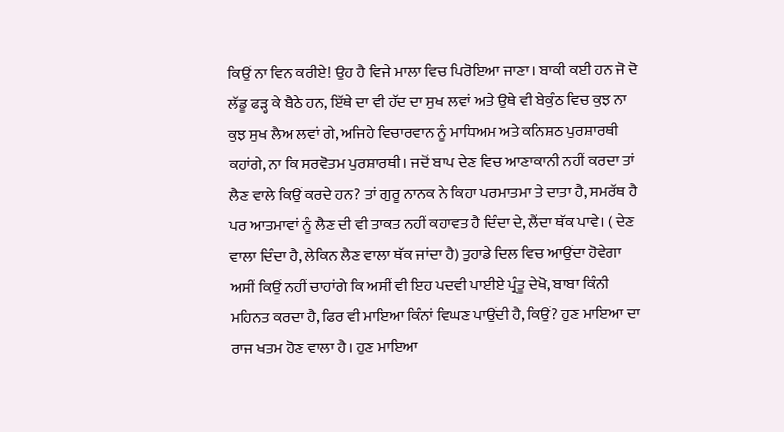ਕਿਉਂ ਨਾ ਵਿਨ ਕਰੀਏ! ਉਹ ਹੈ ਵਿਜੇ ਮਾਲਾ ਵਿਚ ਪਿਰੋਇਆ ਜਾਣਾ। ਬਾਕੀ ਕਈ ਹਨ ਜੋ ਦੋ ਲੱਡੂ ਫੜ੍ਹ ਕੇ ਬੈਠੇ ਹਨ, ਇੱਥੇ ਦਾ ਵੀ ਹੱਦ ਦਾ ਸੁਖ ਲਵਾਂ ਅਤੇ ਉਥੇ ਵੀ ਬੇਕੁੰਠ ਵਿਚ ਕੁਝ ਨਾ ਕੁਝ ਸੁਖ ਲੈਅ ਲਵਾਂ ਗੇ, ਅਜਿਹੇ ਵਿਚਾਰਵਾਨ ਨੂੰ ਮਾਧਿਅਮ ਅਤੇ ਕਨਿਸ਼ਠ ਪੁਰਸ਼ਾਰਥੀ ਕਹਾਂਗੇ, ਨਾ ਕਿ ਸਰਵੋਤਮ ਪੁਰਸ਼ਾਰਥੀ। ਜਦੋਂ ਬਾਪ ਦੇਣ ਵਿਚ ਆਣਾਕਾਨੀ ਨਹੀਂ ਕਰਦਾ ਤਾਂ ਲੈਣ ਵਾਲੇ ਕਿਉਂ ਕਰਦੇ ਹਨ? ਤਾਂ ਗੁਰੂ ਨਾਨਕ ਨੇ ਕਿਹਾ ਪਰਮਾਤਮਾ ਤੇ ਦਾਤਾ ਹੈ, ਸਮਰੱਥ ਹੈ ਪਰ ਆਤਮਾਵਾਂ ਨੂੰ ਲੈਣ ਦੀ ਵੀ ਤਾਕਤ ਨਹੀਂ ਕਹਾਵਤ ਹੈ ਦਿੰਦਾ ਦੇ, ਲੈਂਦਾ ਥੱਕ ਪਾਵੇ। ( ਦੇਣ ਵਾਲਾ ਦਿੰਦਾ ਹੈ, ਲੇਕਿਨ ਲੈਣ ਵਾਲਾ ਥੱਕ ਜਾਂਦਾ ਹੈ) ਤੁਹਾਡੇ ਦਿਲ ਵਿਚ ਆਉਂਦਾ ਹੋਵੇਗਾ ਅਸੀਂ ਕਿਉਂ ਨਹੀਂ ਚਾਹਾਂਗੇ ਕਿ ਅਸੀਂ ਵੀ ਇਹ ਪਦਵੀ ਪਾਈਏ ਪ੍ਰੰਤੂ ਦੇਖੋ, ਬਾਬਾ ਕਿੰਨੀ ਮਹਿਨਤ ਕਰਦਾ ਹੈ, ਫਿਰ ਵੀ ਮਾਇਆ ਕਿੰਨਾਂ ਵਿਘਣ ਪਾਉਂਦੀ ਹੈ, ਕਿਉਂ? ਹੁਣ ਮਾਇਆ ਦਾ ਰਾਜ ਖਤਮ ਹੋਣ ਵਾਲਾ ਹੈ। ਹੁਣ ਮਾਇਆ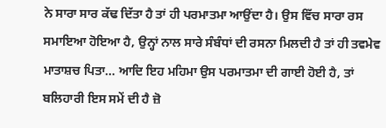ਨੇ ਸਾਰਾ ਸਾਰ ਕੱਢ ਦਿੱਤਾ ਹੈ ਤਾਂ ਹੀ ਪਰਮਾਤਮਾ ਆਉਂਦਾ ਹੈ। ਉਸ ਵਿੱਚ ਸਾਰਾ ਰਸ ਸਮਾਇਆ ਹੋਇਆ ਹੈ, ਉਨ੍ਹਾਂ ਨਾਲ ਸਾਰੇ ਸੰਬੰਧਾਂ ਦੀ ਰਸਨਾ ਮਿਲਦੀ ਹੈ ਤਾਂ ਹੀ ਤਵਮੇਵ ਮਾਤਾਸ਼ਚ ਪਿਤਾ… ਆਦਿ ਇਹ ਮਹਿਮਾ ਉਸ ਪਰਮਾਤਮਾ ਦੀ ਗਾਈ ਹੋਈ ਹੈ, ਤਾਂ ਬਲਿਹਾਰੀ ਇਸ ਸਮੇਂ ਦੀ ਹੈ ਜ਼ੋ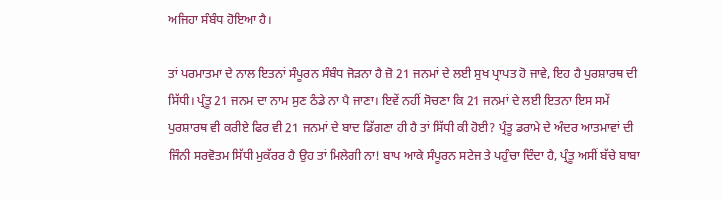ਅਜਿਹਾ ਸੰਬੰਧ ਹੋਇਆ ਹੈ।

ਤਾਂ ਪਰਮਾਤਮਾ ਦੇ ਨਾਲ ਇਤਨਾਂ ਸੰਪੂਰਨ ਸੰਬੰਧ ਜੋੜਨਾ ਹੈ ਜ਼ੋ 21 ਜਨਮਾਂ ਦੇ ਲਈ ਸੁਖ ਪ੍ਰਾਪਤ ਹੋ ਜਾਵੇ, ਇਹ ਹੈ ਪੁਰਸ਼ਾਰਥ ਦੀ ਸਿੱਧੀ। ਪ੍ਰੰਤੂ 21 ਜਨਮ ਦਾ ਨਾਮ ਸੁਣ ਠੰਡੇ ਨਾ ਪੈ ਜਾਣਾ। ਇਵੇਂ ਨਹੀਂ ਸੋਚਣਾ ਕਿ 21 ਜਨਮਾਂ ਦੇ ਲਈ ਇਤਨਾ ਇਸ ਸਮੇਂ ਪੁਰਸ਼ਾਰਥ ਵੀ ਕਰੀਏ ਫਿਰ ਵੀ 21 ਜਨਮਾਂ ਦੇ ਬਾਦ ਡਿੱਗਣਾ ਹੀ ਹੈ ਤਾਂ ਸਿੱਧੀ ਕੀ ਹੋਈ? ਪ੍ਰੰਤੂ ਡਰਾਮੇ ਦੇ ਅੰਦਰ ਆਤਮਾਵਾਂ ਦੀ ਜਿੰਨੀ ਸਰਵੋਤਮ ਸਿੱਧੀ ਮੁਕੱਰਰ ਹੈ ਉਹ ਤਾਂ ਮਿਲੇਗੀ ਨਾ! ਬਾਪ ਆਕੇ ਸੰਪੂਰਨ ਸਟੇਜ ਤੇ ਪਹੁੰਚਾ ਦਿੰਦਾ ਹੈ, ਪ੍ਰੰਤੂ ਅਸੀਂ ਬੱਚੇ ਬਾਬਾ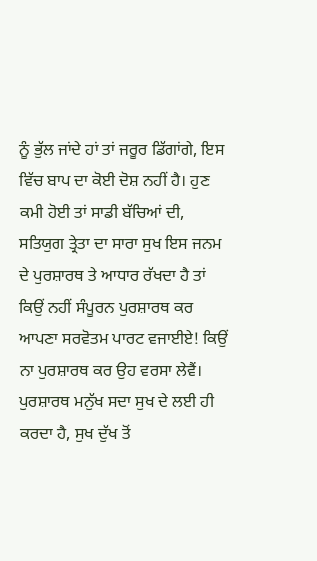ਨੂੰ ਭੁੱਲ ਜਾਂਦੇ ਹਾਂ ਤਾਂ ਜਰੂਰ ਡਿੱਗਾਂਗੇ, ਇਸ ਵਿੱਚ ਬਾਪ ਦਾ ਕੋਈ ਦੋਸ਼ ਨਹੀਂ ਹੈ। ਹੁਣ ਕਮੀ ਹੋਈ ਤਾਂ ਸਾਡੀ ਬੱਚਿਆਂ ਦੀ, ਸਤਿਯੁਗ ਤ੍ਰੇਤਾ ਦਾ ਸਾਰਾ ਸੁਖ ਇਸ ਜਨਮ ਦੇ ਪੁਰਸ਼ਾਰਥ ਤੇ ਆਧਾਰ ਰੱਖਦਾ ਹੈ ਤਾਂ ਕਿਉਂ ਨਹੀਂ ਸੰਪੂਰਨ ਪੁਰਸ਼ਾਰਥ ਕਰ ਆਪਣਾ ਸਰਵੋਤਮ ਪਾਰਟ ਵਜਾਈਏ! ਕਿਉਂ ਨਾ ਪੁਰਸ਼ਾਰਥ ਕਰ ਉਹ ਵਰਸਾ ਲੇਵੈਂ। ਪੁਰਸ਼ਾਰਥ ਮਨੁੱਖ ਸਦਾ ਸੁਖ ਦੇ ਲਈ ਹੀ ਕਰਦਾ ਹੈ, ਸੁਖ ਦੁੱਖ ਤੋਂ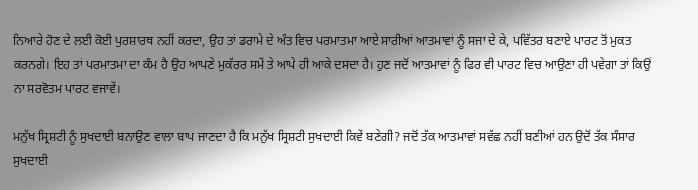ਨਿਆਰੇ ਹੋਣ ਦੇ ਲਈ ਕੋਈ ਪੁਰਸ਼ਾਰਥ ਨਹੀਂ ਕਰਦਾ, ਉਹ ਤਾਂ ਡਰਾਮੇ ਦੇ ਅੰਤ ਵਿਚ ਪਰਮਾਤਮਾ ਆਏ ਸਾਰੀਆਂ ਆਤਮਾਵਾਂ ਨੂੰ ਸਜਾ ਦੇ ਕੇ, ਪਵਿੱਤਰ ਬਣਾਏ ਪਾਰਟ ਤੋਂ ਮੁਕਤ ਕਰਨਗੇ। ਇਹ ਤਾਂ ਪਰਮਾਤਮਾ ਦਾ ਕੰਮ ਹੈ ਉਹ ਆਪਣੇ ਮੁਕੱਰਰ ਸਮੇਂ ਤੇ ਆਪੇ ਹੀ ਆਕੇ ਦਸਦਾ ਹੈ। ਹੁਣ ਜਦੋਂ ਆਤਮਾਵਾਂ ਨੂੰ ਫਿਰ ਵੀ ਪਾਰਟ ਵਿਚ ਆਉਣਾ ਹੀ ਪਵੇਗਾ ਤਾਂ ਕਿਉਂ ਨਾ ਸਰਵੋਤਮ ਪਾਰਟ ਵਜਾਵੇਂ।

ਮਨੁੱਖ ਸ੍ਰਿਸ਼ਟੀ ਨੂੰ ਸੁਖਦਾਈ ਬਨਾਉਣ ਵਾਲਾ ਬਾਪ ਜਾਣਦਾ ਹੈ ਕਿ ਮਨੁੱਖ ਸ੍ਰਿਸ਼ਟੀ ਸੁਖਦਾਈ ਕਿਵੇਂ ਬਣੇਗੀ? ਜਦੋਂ ਤੱਕ ਆਤਮਾਵਾਂ ਸਵੱਛ ਨਹੀਂ ਬਣੀਆਂ ਹਨ ਉਦੋਂ ਤੱਕ ਸੰਸਾਰ ਸੁਖਦਾਈ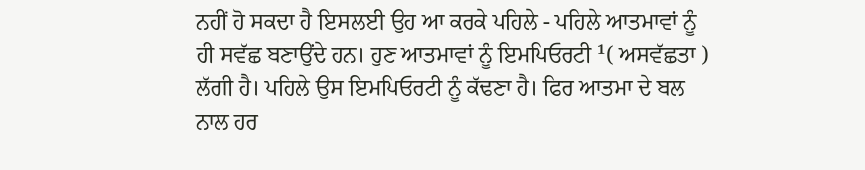ਨਹੀਂ ਹੋ ਸਕਦਾ ਹੈ ਇਸਲਈ ਉਹ ਆ ਕਰਕੇ ਪਹਿਲੇ - ਪਹਿਲੇ ਆਤਮਾਵਾਂ ਨੂੰ ਹੀ ਸਵੱਛ ਬਣਾਉਂਦੇ ਹਨ। ਹੁਣ ਆਤਮਾਵਾਂ ਨੂੰ ਇਮਪਿਓਰਟੀ ¹( ਅਸਵੱਛਤਾ ) ਲੱਗੀ ਹੈ। ਪਹਿਲੇ ਉਸ ਇਮਪਿਓਰਟੀ ਨੂੰ ਕੱਢਣਾ ਹੈ। ਫਿਰ ਆਤਮਾ ਦੇ ਬਲ ਨਾਲ ਹਰ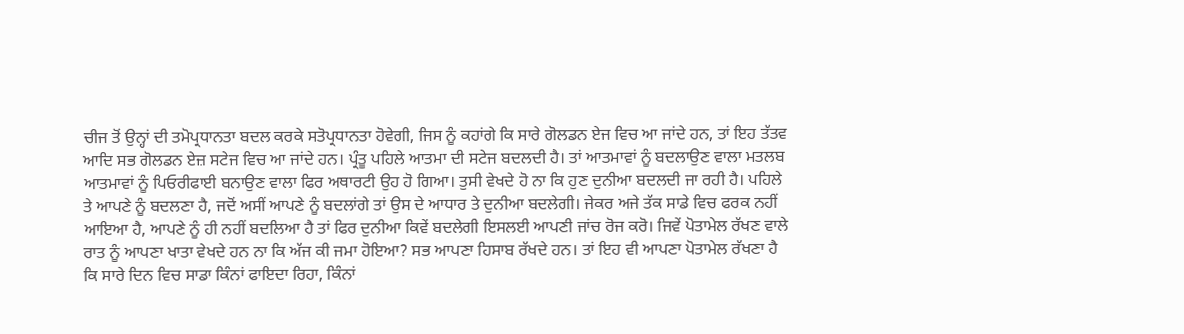ਚੀਜ ਤੋਂ ਉਨ੍ਹਾਂ ਦੀ ਤਮੋਪ੍ਰਧਾਨਤਾ ਬਦਲ ਕਰਕੇ ਸਤੋਪ੍ਰਧਾਨਤਾ ਹੋਵੇਗੀ, ਜਿਸ ਨੂੰ ਕਹਾਂਗੇ ਕਿ ਸਾਰੇ ਗੋਲਡਨ ਏਜ ਵਿਚ ਆ ਜਾਂਦੇ ਹਨ, ਤਾਂ ਇਹ ਤੱਤਵ ਆਦਿ ਸਭ ਗੋਲਡਨ ਏਜ਼ ਸਟੇਜ ਵਿਚ ਆ ਜਾਂਦੇ ਹਨ। ਪ੍ਰੰਤੂ ਪਹਿਲੇ ਆਤਮਾ ਦੀ ਸਟੇਜ ਬਦਲਦੀ ਹੈ। ਤਾਂ ਆਤਮਾਵਾਂ ਨੂੰ ਬਦਲਾਉਣ ਵਾਲਾ ਮਤਲਬ ਆਤਮਾਵਾਂ ਨੂੰ ਪਿਓਰੀਫਾਈ ਬਨਾਉਣ ਵਾਲਾ ਫਿਰ ਅਥਾਰਟੀ ਉਹ ਹੋ ਗਿਆ। ਤੁਸੀ ਵੇਖਦੇ ਹੋ ਨਾ ਕਿ ਹੁਣ ਦੁਨੀਆ ਬਦਲਦੀ ਜਾ ਰਹੀ ਹੈ। ਪਹਿਲੇ ਤੇ ਆਪਣੇ ਨੂੰ ਬਦਲਣਾ ਹੈ, ਜਦੋਂ ਅਸੀਂ ਆਪਣੇ ਨੂੰ ਬਦਲਾਂਗੇ ਤਾਂ ਉਸ ਦੇ ਆਧਾਰ ਤੇ ਦੁਨੀਆ ਬਦਲੇਗੀ। ਜੇਕਰ ਅਜੇ ਤੱਕ ਸਾਡੇ ਵਿਚ ਫਰਕ ਨਹੀਂ ਆਇਆ ਹੈ, ਆਪਣੇ ਨੂੰ ਹੀ ਨਹੀਂ ਬਦਲਿਆ ਹੈ ਤਾਂ ਫਿਰ ਦੁਨੀਆ ਕਿਵੇਂ ਬਦਲੇਗੀ ਇਸਲਈ ਆਪਣੀ ਜਾਂਚ ਰੋਜ ਕਰੋ। ਜਿਵੇਂ ਪੋਤਾਮੇਲ ਰੱਖਣ ਵਾਲੇ ਰਾਤ ਨੂੰ ਆਪਣਾ ਖਾਤਾ ਵੇਖਦੇ ਹਨ ਨਾ ਕਿ ਅੱਜ ਕੀ ਜਮਾ ਹੋਇਆ? ਸਭ ਆਪਣਾ ਹਿਸਾਬ ਰੱਖਦੇ ਹਨ। ਤਾਂ ਇਹ ਵੀ ਆਪਣਾ ਪੋਤਾਮੇਲ ਰੱਖਣਾ ਹੈ ਕਿ ਸਾਰੇ ਦਿਨ ਵਿਚ ਸਾਡਾ ਕਿੰਨਾਂ ਫਾਇਦਾ ਰਿਹਾ, ਕਿੰਨਾਂ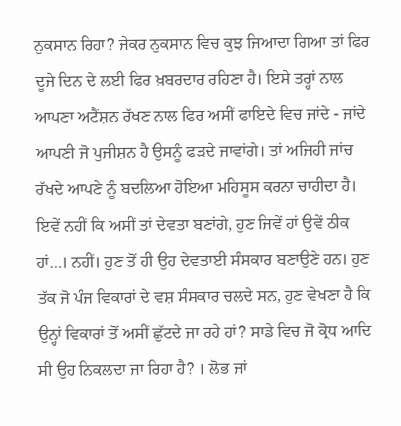ਨੁਕਸਾਨ ਰਿਹਾ? ਜੇਕਰ ਨੁਕਸਾਨ ਵਿਚ ਕੁਝ ਜਿਆਦਾ ਗਿਆ ਤਾਂ ਫਿਰ ਦੂਜੇ ਦਿਨ ਦੇ ਲਈ ਫਿਰ ਖ਼ਬਰਦਾਰ ਰਹਿਣਾ ਹੈ। ਇਸੇ ਤਰ੍ਹਾਂ ਨਾਲ ਆਪਣਾ ਅਟੈਂਸ਼ਨ ਰੱਖਣ ਨਾਲ ਫਿਰ ਅਸੀਂ ਫਾਇਦੇ ਵਿਚ ਜਾਂਦੇ - ਜਾਂਦੇ ਆਪਣੀ ਜੋ ਪੁਜੀਸ਼ਨ ਹੈ ਉਸਨੂੰ ਫੜਦੇ ਜਾਵਾਂਗੇ। ਤਾਂ ਅਜਿਹੀ ਜਾਂਚ ਰੱਖਦੇ ਆਪਣੇ ਨੂੰ ਬਦਲਿਆ ਹੋਇਆ ਮਹਿਸੂਸ ਕਰਨਾ ਚਾਹੀਦਾ ਹੈ। ਇਵੇਂ ਨਹੀਂ ਕਿ ਅਸੀਂ ਤਾਂ ਦੇਵਤਾ ਬਣਾਂਗੇ, ਹੁਣ ਜਿਵੇਂ ਹਾਂ ਉਵੇਂ ਠੀਕ ਹਾਂ…। ਨਹੀਂ। ਹੁਣ ਤੋਂ ਹੀ ਉਹ ਦੇਵਤਾਈ ਸੰਸਕਾਰ ਬਣਾਉਣੇ ਹਨ। ਹੁਣ ਤੱਕ ਜੋ ਪੰਜ ਵਿਕਾਰਾਂ ਦੇ ਵਸ਼ ਸੰਸਕਾਰ ਚਲਦੇ ਸਨ, ਹੁਣ ਵੇਖਣਾ ਹੈ ਕਿ ਉਨ੍ਹਾਂ ਵਿਕਾਰਾਂ ਤੋਂ ਅਸੀਂ ਛੁੱਟਦੇ ਜਾ ਰਹੇ ਹਾਂ? ਸਾਡੇ ਵਿਚ ਜੋ ਕ੍ਰੋਧ ਆਦਿ ਸੀ ਉਹ ਨਿਕਲਦਾ ਜਾ ਰਿਹਾ ਹੈ? । ਲੋਭ ਜਾਂ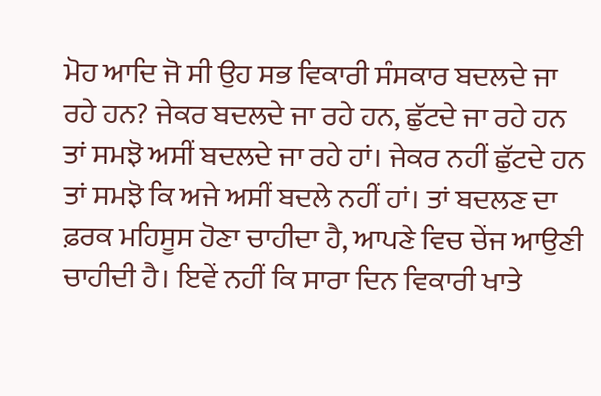ਮੋਹ ਆਦਿ ਜੋ ਸੀ ਉਹ ਸਭ ਵਿਕਾਰੀ ਸੰਸਕਾਰ ਬਦਲਦੇ ਜਾ ਰਹੇ ਹਨ? ਜੇਕਰ ਬਦਲਦੇ ਜਾ ਰਹੇ ਹਨ, ਛੁੱਟਦੇ ਜਾ ਰਹੇ ਹਨ ਤਾਂ ਸਮਝੋ ਅਸੀਂ ਬਦਲਦੇ ਜਾ ਰਹੇ ਹਾਂ। ਜੇਕਰ ਨਹੀਂ ਛੁੱਟਦੇ ਹਨ ਤਾਂ ਸਮਝੋ ਕਿ ਅਜੇ ਅਸੀਂ ਬਦਲੇ ਨਹੀਂ ਹਾਂ। ਤਾਂ ਬਦਲਣ ਦਾ ਫ਼ਰਕ ਮਹਿਸੂਸ ਹੋਣਾ ਚਾਹੀਦਾ ਹੈ, ਆਪਣੇ ਵਿਚ ਚੇਂਜ ਆਉਣੀ ਚਾਹੀਦੀ ਹੈ। ਇਵੇਂ ਨਹੀਂ ਕਿ ਸਾਰਾ ਦਿਨ ਵਿਕਾਰੀ ਖਾਤੇ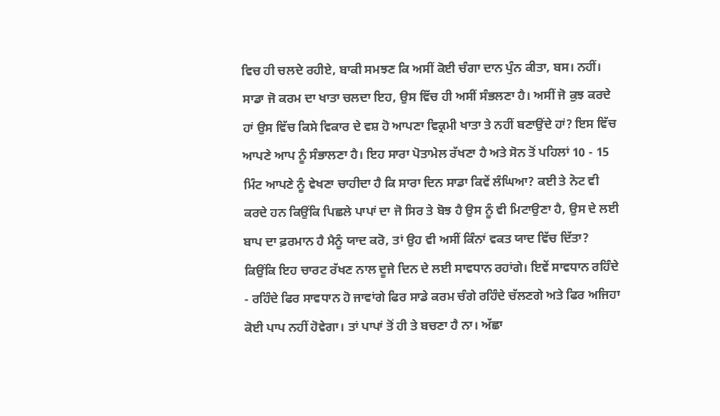ਵਿਚ ਹੀ ਚਲਦੇ ਰਹੀਏ, ਬਾਕੀ ਸਮਝਣ ਕਿ ਅਸੀਂ ਕੋਈ ਚੰਗਾ ਦਾਨ ਪੁੰਨ ਕੀਤਾ, ਬਸ। ਨਹੀਂ। ਸਾਡਾ ਜੋ ਕਰਮ ਦਾ ਖਾਤਾ ਚਲਦਾ ਇਹ, ਉਸ ਵਿੱਚ ਹੀ ਅਸੀਂ ਸੰਭਲਣਾ ਹੈ। ਅਸੀਂ ਜੋ ਕੁਝ ਕਰਦੇ ਹਾਂ ਉਸ ਵਿੱਚ ਕਿਸੇ ਵਿਕਾਰ ਦੇ ਵਸ਼ ਹੋ ਆਪਣਾ ਵਿਕ੍ਰਮੀ ਖਾਤਾ ਤੇ ਨਹੀਂ ਬਣਾਉਂਦੇ ਹਾਂ? ਇਸ ਵਿੱਚ ਆਪਣੇ ਆਪ ਨੂੰ ਸੰਭਾਲਣਾ ਹੈ। ਇਹ ਸਾਰਾ ਪੋਤਾਮੇਲ ਰੱਖਣਾ ਹੈ ਅਤੇ ਸੋਨ ਤੋਂ ਪਹਿਲਾਂ 10 - 15 ਮਿੰਟ ਆਪਣੇ ਨੂੰ ਵੇਖਣਾ ਚਾਹੀਦਾ ਹੈ ਕਿ ਸਾਰਾ ਦਿਨ ਸਾਡਾ ਕਿਵੇਂ ਲੰਘਿਆ? ਕਈ ਤੇ ਨੋਟ ਵੀ ਕਰਦੇ ਹਨ ਕਿਉਂਕਿ ਪਿਛਲੇ ਪਾਪਾਂ ਦਾ ਜੋ ਸਿਰ ਤੇ ਬੋਝ ਹੈ ਉਸ ਨੂੰ ਵੀ ਮਿਟਾਉਣਾ ਹੈ, ਉਸ ਦੇ ਲਈ ਬਾਪ ਦਾ ਫ਼ਰਮਾਨ ਹੈ ਮੈਨੂੰ ਯਾਦ ਕਰੋ, ਤਾਂ ਉਹ ਵੀ ਅਸੀਂ ਕਿੰਨਾਂ ਵਕਤ ਯਾਦ ਵਿੱਚ ਦਿੱਤਾ? ਕਿਉਂਕਿ ਇਹ ਚਾਰਟ ਰੱਖਣ ਨਾਲ ਦੂਜੇ ਦਿਨ ਦੇ ਲਈ ਸਾਵਧਾਨ ਰਹਾਂਗੇ। ਇਵੇਂ ਸਾਵਧਾਨ ਰਹਿੰਦੇ - ਰਹਿੰਦੇ ਫਿਰ ਸਾਵਧਾਨ ਹੋ ਜਾਵਾਂਗੇ ਫਿਰ ਸਾਡੇ ਕਰਮ ਚੰਗੇ ਰਹਿੰਦੇ ਚੱਲਣਗੇ ਅਤੇ ਫਿਰ ਅਜਿਹਾ ਕੋਈ ਪਾਪ ਨਹੀਂ ਹੋਵੇਗਾ। ਤਾਂ ਪਾਪਾਂ ਤੋਂ ਹੀ ਤੇ ਬਚਣਾ ਹੈ ਨਾ। ਅੱਛਾ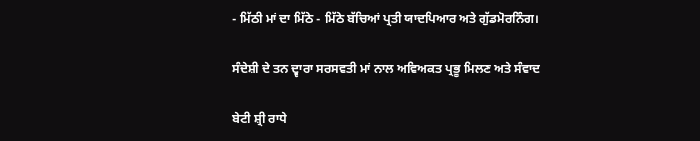- ਮਿੱਠੀ ਮਾਂ ਦਾ ਮਿੱਠੇ - ਮਿੱਠੇ ਬੱਚਿਆਂ ਪ੍ਰਤੀ ਯਾਦਪਿਆਰ ਅਤੇ ਗੁੱਡਮੋਰਨਿੰਗ।

ਸੰਦੇਸ਼ੀ ਦੇ ਤਨ ਦ੍ਵਾਰਾ ਸਰਸਵਤੀ ਮਾਂ ਨਾਲ ਅਵਿਅਕਤ ਪ੍ਰਭੂ ਮਿਲਣ ਅਤੇ ਸੰਵਾਦ

ਬੇਟੀ ਸ਼੍ਰੀ ਰਾਧੇ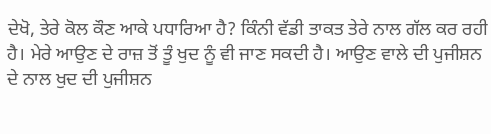ਦੇਖੋ, ਤੇਰੇ ਕੋਲ ਕੌਣ ਆਕੇ ਪਧਾਰਿਆ ਹੈ? ਕਿੰਨੀ ਵੱਡੀ ਤਾਕਤ ਤੇਰੇ ਨਾਲ ਗੱਲ ਕਰ ਰਹੀ ਹੈ। ਮੇਰੇ ਆਉਣ ਦੇ ਰਾਜ਼ ਤੋਂ ਤੂੰ ਖੁਦ ਨੂੰ ਵੀ ਜਾਣ ਸਕਦੀ ਹੈ। ਆਉਣ ਵਾਲੇ ਦੀ ਪੁਜੀਸ਼ਨ ਦੇ ਨਾਲ ਖੁਦ ਦੀ ਪੁਜੀਸ਼ਨ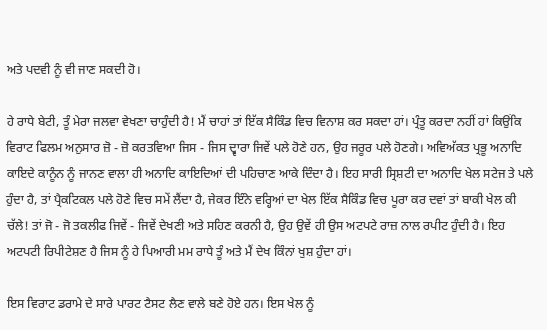ਅਤੇ ਪਦਵੀ ਨੂੰ ਵੀ ਜਾਣ ਸਕਦੀ ਹੋ।

ਹੇ ਰਾਧੇ ਬੇਟੀ, ਤੂੰ ਮੇਰਾ ਜਲਵਾ ਵੇਖਣਾ ਚਾਹੁੰਦੀ ਹੈ! ਮੈਂ ਚਾਹਾਂ ਤਾਂ ਇੱਕ ਸੈਕਿੰਡ ਵਿਚ ਵਿਨਾਸ਼ ਕਰ ਸਕਦਾ ਹਾਂ। ਪ੍ਰੰਤੂ ਕਰਦਾ ਨਹੀਂ ਹਾਂ ਕਿਉਂਕਿ ਵਿਰਾਟ ਫਿਲਮ ਅਨੁਸਾਰ ਜ਼ੋ - ਜ਼ੋ ਕਰਤਵਿਆ ਜਿਸ - ਜਿਸ ਦ੍ਵਾਰਾ ਜਿਵੇਂ ਪਲੇ ਹੋਣੇ ਹਨ, ਉਹ ਜਰੂਰ ਪਲੇ ਹੋਣਗੇ। ਅਵਿਅੱਕਤ ਪ੍ਰਭੂ ਅਨਾਦਿ ਕਾਇਦੇ ਕਾਨੂੰਨ ਨੂੰ ਜਾਨਣ ਵਾਲਾ ਹੀ ਅਨਾਦਿ ਕਾਇਦਿਆਂ ਦੀ ਪਹਿਚਾਣ ਆਕੇ ਦਿੰਦਾ ਹੈ। ਇਹ ਸਾਰੀ ਸ੍ਰਿਸ਼ਟੀ ਦਾ ਅਨਾਦਿ ਖੇਲ ਸਟੇਜ ਤੇ ਪਲੇ ਹੁੰਦਾ ਹੈ, ਤਾਂ ਪ੍ਰੈਕਟਿਕਲ ਪਲੇ ਹੋਣੇ ਵਿਚ ਸਮੇਂ ਲੈਂਦਾ ਹੈ, ਜੇਕਰ ਇੰਨੇ ਵਰ੍ਹਿਆਂ ਦਾ ਖੇਲ ਇੱਕ ਸੈਕਿੰਡ ਵਿਚ ਪੂਰਾ ਕਰ ਦਵਾਂ ਤਾਂ ਬਾਕੀ ਖੇਲ ਕੀ ਚੱਲੇ! ਤਾਂ ਜੋ - ਜੋ ਤਕਲੀਫ ਜਿਵੇਂ - ਜਿਵੇਂ ਦੇਖਣੀ ਅਤੇ ਸਹਿਣ ਕਰਨੀ ਹੈ, ਉਹ ਉਵੇਂ ਹੀ ਉਸ ਅਟਪਟੇ ਰਾਜ਼ ਨਾਲ ਰਪੀਟ ਹੁੰਦੀ ਹੈ। ਇਹ ਅਟਪਟੀ ਰਿਪੀਟੇਸ਼ਣ ਹੈ ਜਿਸ ਨੂੰ ਹੇ ਪਿਆਰੀ ਮਮ ਰਾਧੇ ਤੂੰ ਅਤੇ ਮੈਂ ਦੇਖ ਕਿੰਨਾਂ ਖੁਸ਼ ਹੁੰਦਾ ਹਾਂ।

ਇਸ ਵਿਰਾਟ ਡਰਾਮੇ ਦੇ ਸਾਰੇ ਪਾਰਟ ਟੈਸਟ ਲੈਣ ਵਾਲੇ ਬਣੇ ਹੋਏ ਹਨ। ਇਸ ਖੇਲ ਨੂੰ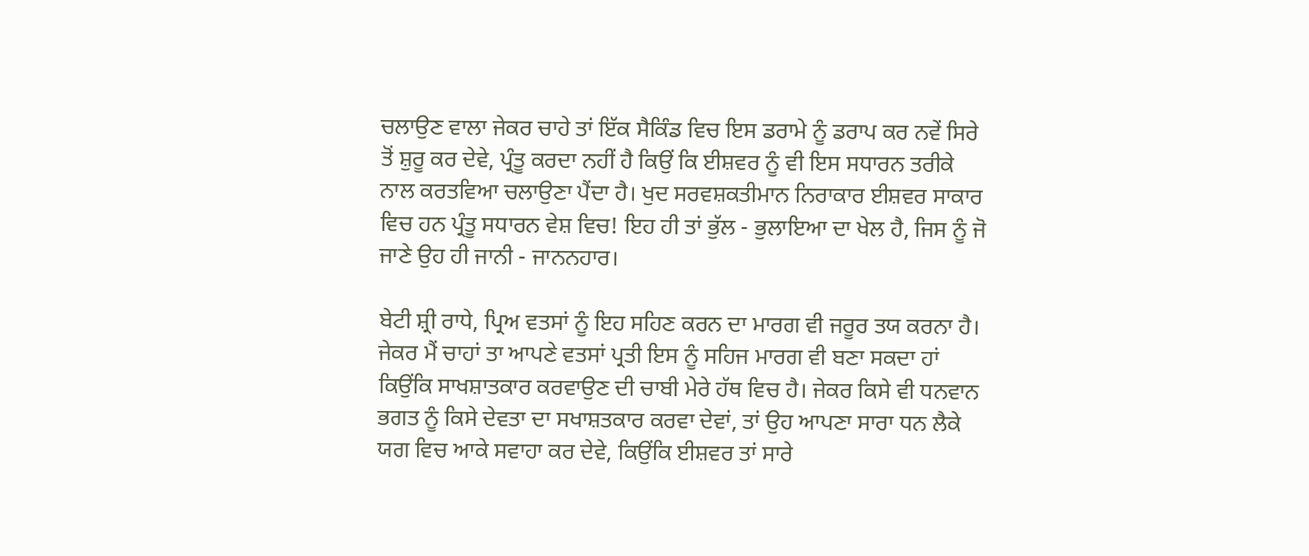ਚਲਾਉਣ ਵਾਲਾ ਜੇਕਰ ਚਾਹੇ ਤਾਂ ਇੱਕ ਸੈਕਿੰਡ ਵਿਚ ਇਸ ਡਰਾਮੇ ਨੂੰ ਡਰਾਪ ਕਰ ਨਵੇਂ ਸਿਰੇ ਤੋਂ ਸ਼ੁਰੂ ਕਰ ਦੇਵੇ, ਪ੍ਰੰਤੂ ਕਰਦਾ ਨਹੀਂ ਹੈ ਕਿਉਂ ਕਿ ਈਸ਼ਵਰ ਨੂੰ ਵੀ ਇਸ ਸਧਾਰਨ ਤਰੀਕੇ ਨਾਲ ਕਰਤਵਿਆ ਚਲਾਉਣਾ ਪੈਂਦਾ ਹੈ। ਖੁਦ ਸਰਵਸ਼ਕਤੀਮਾਨ ਨਿਰਾਕਾਰ ਈਸ਼ਵਰ ਸਾਕਾਰ ਵਿਚ ਹਨ ਪ੍ਰੰਤੂ ਸਧਾਰਨ ਵੇਸ਼ ਵਿਚ! ਇਹ ਹੀ ਤਾਂ ਭੁੱਲ - ਭੁਲਾਇਆ ਦਾ ਖੇਲ ਹੈ, ਜਿਸ ਨੂੰ ਜੋ ਜਾਣੇ ਉਹ ਹੀ ਜਾਨੀ - ਜਾਨਨਹਾਰ।

ਬੇਟੀ ਸ਼੍ਰੀ ਰਾਧੇ, ਪ੍ਰਿਅ ਵਤਸਾਂ ਨੂੰ ਇਹ ਸਹਿਣ ਕਰਨ ਦਾ ਮਾਰਗ ਵੀ ਜਰੂਰ ਤਯ ਕਰਨਾ ਹੈ। ਜੇਕਰ ਮੈਂ ਚਾਹਾਂ ਤਾ ਆਪਣੇ ਵਤਸਾਂ ਪ੍ਰਤੀ ਇਸ ਨੂੰ ਸਹਿਜ ਮਾਰਗ ਵੀ ਬਣਾ ਸਕਦਾ ਹਾਂ ਕਿਉਂਕਿ ਸਾਖਸ਼ਾਤਕਾਰ ਕਰਵਾਉਣ ਦੀ ਚਾਬੀ ਮੇਰੇ ਹੱਥ ਵਿਚ ਹੈ। ਜੇਕਰ ਕਿਸੇ ਵੀ ਧਨਵਾਨ ਭਗਤ ਨੂੰ ਕਿਸੇ ਦੇਵਤਾ ਦਾ ਸਖਾਸ਼ਤਕਾਰ ਕਰਵਾ ਦੇਵਾਂ, ਤਾਂ ਉਹ ਆਪਣਾ ਸਾਰਾ ਧਨ ਲੈਕੇ ਯਗ ਵਿਚ ਆਕੇ ਸਵਾਹਾ ਕਰ ਦੇਵੇ, ਕਿਉਂਕਿ ਈਸ਼ਵਰ ਤਾਂ ਸਾਰੇ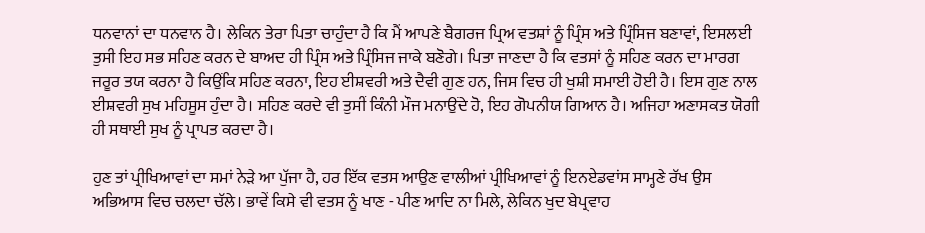ਧਨਵਾਨਾਂ ਦਾ ਧਨਵਾਨ ਹੈ। ਲੇਕਿਨ ਤੇਰਾ ਪਿਤਾ ਚਾਹੁੰਦਾ ਹੈ ਕਿ ਮੈਂ ਆਪਣੇ ਬੈਗਰਜ ਪ੍ਰਿਅ ਵਤਸ਼ਾਂ ਨੂੰ ਪ੍ਰਿੰਸ ਅਤੇ ਪ੍ਰਿੰਸਿਜ ਬਣਾਵਾਂ, ਇਸਲਈ ਤੁਸੀ ਇਹ ਸਭ ਸਹਿਣ ਕਰਨ ਦੇ ਬਾਅਦ ਹੀ ਪ੍ਰਿੰਸ ਅਤੇ ਪ੍ਰਿੰਸਿਜ ਜਾਕੇ ਬਣੋਗੇ। ਪਿਤਾ ਜਾਣਦਾ ਹੈ ਕਿ ਵਤਸਾਂ ਨੂੰ ਸਹਿਣ ਕਰਨ ਦਾ ਮਾਰਗ ਜਰੂਰ ਤਯ ਕਰਨਾ ਹੈ ਕਿਉਂਕਿ ਸਹਿਣ ਕਰਨਾ, ਇਹ ਈਸ਼ਵਰੀ ਅਤੇ ਦੈਵੀ ਗੁਣ ਹਨ, ਜਿਸ ਵਿਚ ਹੀ ਖੁਸ਼ੀ ਸਮਾਈ ਹੋਈ ਹੈ। ਇਸ ਗੁਣ ਨਾਲ ਈਸ਼ਵਰੀ ਸੁਖ ਮਹਿਸੂਸ ਹੁੰਦਾ ਹੈ। ਸਹਿਣ ਕਰਦੇ ਵੀ ਤੁਸੀਂ ਕਿੰਨੀ ਮੌਜ ਮਨਾਉਂਦੇ ਹੋ, ਇਹ ਗੋਪਨੀਯ ਗਿਆਨ ਹੈ। ਅਜਿਹਾ ਅਣਾਸਕਤ ਯੋਗੀ ਹੀ ਸਥਾਈ ਸੁਖ ਨੂੰ ਪ੍ਰਾਪਤ ਕਰਦਾ ਹੈ।

ਹੁਣ ਤਾਂ ਪ੍ਰੀਖਿਆਵਾਂ ਦਾ ਸਮਾਂ ਨੇੜੇ ਆ ਪੁੱਜਾ ਹੈ, ਹਰ ਇੱਕ ਵਤਸ ਆਉਣ ਵਾਲੀਆਂ ਪ੍ਰੀਖਿਆਵਾਂ ਨੂੰ ਇਨਏਡਵਾਂਸ ਸਾਮ੍ਹਣੇ ਰੱਖ ਉਸ ਅਭਿਆਸ ਵਿਚ ਚਲਦਾ ਚੱਲੇ। ਭਾਵੇਂ ਕਿਸੇ ਵੀ ਵਤਸ ਨੂੰ ਖਾਣ - ਪੀਣ ਆਦਿ ਨਾ ਮਿਲੇ, ਲੇਕਿਨ ਖੁਦ ਬੇਪ੍ਰਵਾਹ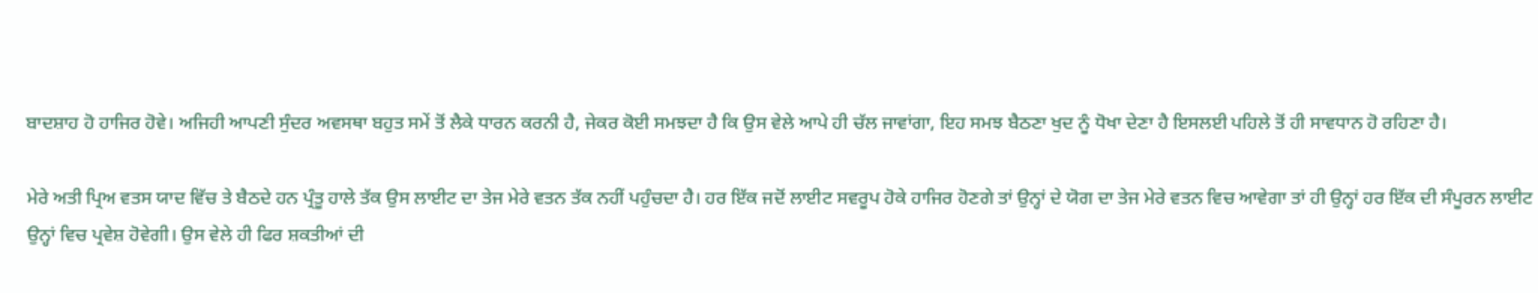ਬਾਦਸ਼ਾਹ ਹੋ ਹਾਜਿਰ ਹੋਵੇ। ਅਜਿਹੀ ਆਪਣੀ ਸੁੰਦਰ ਅਵਸਥਾ ਬਹੁਤ ਸਮੇਂ ਤੋਂ ਲੈਕੇ ਧਾਰਨ ਕਰਨੀ ਹੈ, ਜੇਕਰ ਕੋਈ ਸਮਝਦਾ ਹੈ ਕਿ ਉਸ ਵੇਲੇ ਆਪੇ ਹੀ ਚੱਲ ਜਾਵਾਂਗਾ, ਇਹ ਸਮਝ ਬੈਠਣਾ ਖੁਦ ਨੂੰ ਧੋਖਾ ਦੇਣਾ ਹੈ ਇਸਲਈ ਪਹਿਲੇ ਤੋਂ ਹੀ ਸਾਵਧਾਨ ਹੋ ਰਹਿਣਾ ਹੈ।

ਮੇਰੇ ਅਤੀ ਪ੍ਰਿਅ ਵਤਸ ਯਾਦ ਵਿੱਚ ਤੇ ਬੈਠਦੇ ਹਨ ਪ੍ਰੰਤੂ ਹਾਲੇ ਤੱਕ ਉਸ ਲਾਈਟ ਦਾ ਤੇਜ ਮੇਰੇ ਵਤਨ ਤੱਕ ਨਹੀਂ ਪਹੁੰਚਦਾ ਹੈ। ਹਰ ਇੱਕ ਜਦੋਂ ਲਾਈਟ ਸਵਰੂਪ ਹੋਕੇ ਹਾਜਿਰ ਹੋਣਗੇ ਤਾਂ ਉਨ੍ਹਾਂ ਦੇ ਯੋਗ ਦਾ ਤੇਜ ਮੇਰੇ ਵਤਨ ਵਿਚ ਆਵੇਗਾ ਤਾਂ ਹੀ ਉਨ੍ਹਾਂ ਹਰ ਇੱਕ ਦੀ ਸੰਪੂਰਨ ਲਾਈਟ ਉਨ੍ਹਾਂ ਵਿਚ ਪ੍ਰਵੇਸ਼ ਹੋਵੇਗੀ। ਉਸ ਵੇਲੇ ਹੀ ਫਿਰ ਸ਼ਕਤੀਆਂ ਦੀ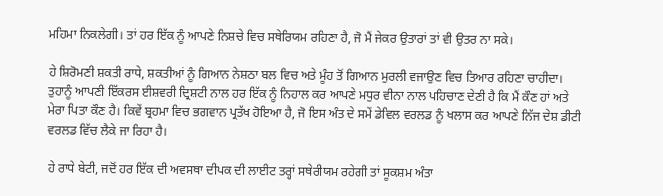ਮਹਿਮਾ ਨਿਕਲੇਗੀ। ਤਾਂ ਹਰ ਇੱਕ ਨੂੰ ਆਪਣੇ ਨਿਸ਼ਚੇ ਵਿਚ ਸਥੇਰਿਯਮ ਰਹਿਣਾ ਹੈ, ਜੋ ਮੈਂ ਜੇਕਰ ਉਤਾਰਾਂ ਤਾਂ ਵੀ ਉਤਰ ਨਾ ਸਕੇ।

ਹੇ ਸ਼ਿਰੋਮਣੀ ਸ਼ਕਤੀ ਰਾਧੇ, ਸ਼ਕਤੀਆਂ ਨੂੰ ਗਿਆਨ ਨੇਸ਼ਠਾ ਬਲ ਵਿਚ ਅਤੇ ਮੂੰਹ ਤੋਂ ਗਿਆਨ ਮੁਰਲੀ ਵਜਾਉਣ ਵਿਚ ਤਿਆਰ ਰਹਿਣਾ ਚਾਹੀਦਾ। ਤੁਹਾਨੂੰ ਆਪਣੀ ਇੱਕਰਸ ਈਸ਼ਵਰੀ ਦ੍ਰਿਸ਼ਟੀ ਨਾਲ ਹਰ ਇੱਕ ਨੂੰ ਨਿਹਾਲ ਕਰ ਆਪਣੇ ਮਧੁਰ ਵੀਨਾ ਨਾਲ ਪਹਿਚਾਣ ਦੇਣੀ ਹੈ ਕਿ ਮੈਂ ਕੌਣ ਹਾਂ ਅਤੇ ਮੇਰਾ ਪਿਤਾ ਕੌਣ ਹੈ। ਕਿਵੇਂ ਬ੍ਰਹਮਾ ਵਿਚ ਭਗਵਾਨ ਪ੍ਰਤੱਖ ਹੋਇਆ ਹੈ, ਜੋ ਇਸ ਅੰਤ ਦੇ ਸਮੇਂ ਡੇਵਿਲ ਵਰਲਡ ਨੂੰ ਖਲਾਸ ਕਰ ਆਪਣੇ ਨਿੱਜ ਦੇਸ਼ ਡੀਟੀ ਵਰਲਡ ਵਿੱਚ ਲੈਕੇ ਜਾ ਰਿਹਾ ਹੈ।

ਹੇ ਰਾਧੇ ਬੇਟੀ, ਜਦੋਂ ਹਰ ਇੱਕ ਦੀ ਅਵਸਥਾ ਦੀਪਕ ਦੀ ਲਾਈਟ ਤਰ੍ਹਾਂ ਸਥੇਰੀਯਮ ਰਹੇਗੀ ਤਾਂ ਸੂਕਸ਼ਮ ਅੰਤਾ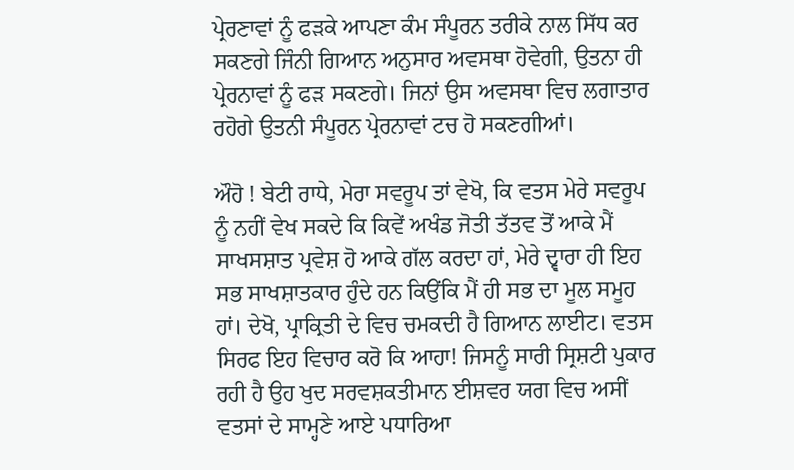ਪ੍ਰੇਰਣਾਵਾਂ ਨੂੰ ਫੜਕੇ ਆਪਣਾ ਕੰਮ ਸੰਪੂਰਨ ਤਰੀਕੇ ਨਾਲ ਸਿੱਧ ਕਰ ਸਕਣਗੇ ਜਿੰਨੀ ਗਿਆਨ ਅਨੁਸਾਰ ਅਵਸਥਾ ਹੋਵੇਗੀ, ਉਤਨਾ ਹੀ ਪ੍ਰੇਰਨਾਵਾਂ ਨੂੰ ਫੜ ਸਕਣਗੇ। ਜਿਨਾਂ ਉਸ ਅਵਸਥਾ ਵਿਚ ਲਗਾਤਾਰ ਰਹੋਗੇ ਉਤਨੀ ਸੰਪੂਰਨ ਪ੍ਰੇਰਨਾਵਾਂ ਟਚ ਹੋ ਸਕਣਗੀਆਂ।

ਔਹੋ ! ਬੇਟੀ ਰਾਧੇ, ਮੇਰਾ ਸਵਰੂਪ ਤਾਂ ਵੇਖੋ, ਕਿ ਵਤਸ ਮੇਰੇ ਸਵਰੂਪ ਨੂੰ ਨਹੀਂ ਵੇਖ ਸਕਦੇ ਕਿ ਕਿਵੇਂ ਅਖੰਡ ਜੋਤੀ ਤੱਤਵ ਤੋਂ ਆਕੇ ਮੈਂ ਸਾਖਸਸ਼ਾਤ ਪ੍ਰਵੇਸ਼ ਹੋ ਆਕੇ ਗੱਲ ਕਰਦਾ ਹਾਂ, ਮੇਰੇ ਦ੍ਵਾਰਾ ਹੀ ਇਹ ਸਭ ਸਾਖਸ਼ਾਤਕਾਰ ਹੁੰਦੇ ਹਨ ਕਿਉਂਕਿ ਮੈਂ ਹੀ ਸਭ ਦਾ ਮੂਲ ਸਮੂਹ ਹਾਂ। ਦੇਖੋ, ਪ੍ਰਾਕ੍ਰਿਤੀ ਦੇ ਵਿਚ ਚਮਕਦੀ ਹੈ ਗਿਆਨ ਲਾਈਟ। ਵਤਸ ਸਿਰਫ ਇਹ ਵਿਚਾਰ ਕਰੋ ਕਿ ਆਹਾ! ਜਿਸਨੂੰ ਸਾਰੀ ਸ੍ਰਿਸ਼ਟੀ ਪੁਕਾਰ ਰਹੀ ਹੈ ਉਹ ਖੁਦ ਸਰਵਸ਼ਕਤੀਮਾਨ ਈਸ਼ਵਰ ਯਗ ਵਿਚ ਅਸੀਂ ਵਤਸਾਂ ਦੇ ਸਾਮ੍ਹਣੇ ਆਏ ਪਧਾਰਿਆ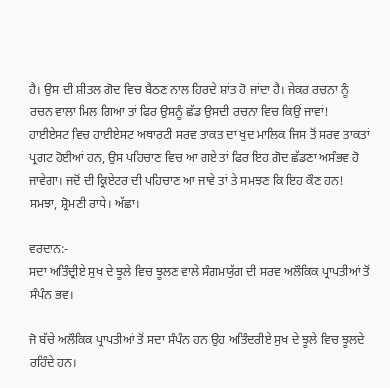ਹੈ। ਉਸ ਦੀ ਸ਼ੀਤਲ ਗੋਦ ਵਿਚ ਬੈਠਣ ਨਾਲ ਹਿਰਦੇ ਸ਼ਾਂਤ ਹੋ ਜਾਂਦਾ ਹੈ। ਜੇਕਰ ਰਚਨਾ ਨੂੰ ਰਚਨ ਵਾਲਾ ਮਿਲ ਗਿਆ ਤਾਂ ਫਿਰ ਉਸਨੂੰ ਛੱਡ ਉਸਦੀ ਰਚਨਾ ਵਿਚ ਕਿਉਂ ਜਾਵਾਂ! ਹਾਈਏਸਟ ਵਿਚ ਹਾਈਏਸਟ ਅਥਾਰਟੀ ਸਰਵ ਤਾਕਤ ਦਾ ਖੁਦ ਮਾਲਿਕ ਜਿਸ ਤੋਂ ਸਰਵ ਤਾਕਤਾਂ ਪ੍ਰਗਟ ਹੋਈਆਂ ਹਨ, ਉਸ ਪਹਿਚਾਣ ਵਿਚ ਆ ਗਏ ਤਾਂ ਫਿਰ ਇਹ ਗੋਦ ਛੱਡਣਾ ਅਸੰਭਵ ਹੋ ਜਾਵੇਗਾ। ਜਦੋਂ ਦੀ ਕ੍ਰਿਏਟਰ ਦੀ ਪਹਿਚਾਣ ਆ ਜਾਵੇ ਤਾਂ ਤੇ ਸਮਝਣ ਕਿ ਇਹ ਕੌਣ ਹਨ! ਸਮਝਾ, ਸ਼੍ਰੋਮਣੀ ਰਾਧੇ। ਅੱਛਾ।

ਵਰਦਾਨ:-
ਸਦਾ ਅਤਿੰਦ੍ਰੀਏ ਸੁਖ ਦੇ ਝੂਲੇ ਵਿਚ ਝੂਲਣ ਵਾਲੇ ਸੰਗਮਯੁੱਗ ਦੀ ਸਰਵ ਅਲੌਕਿਕ ਪ੍ਰਾਪਤੀਆਂ ਤੋਂ ਸੰਪੰਨ ਭਵ।

ਜੋ ਬੱਚੇ ਅਲੌਕਿਕ ਪ੍ਰਾਪਤੀਆਂ ਤੋਂ ਸਦਾ ਸੰਪੰਨ ਹਨ ਉਹ ਅਤਿੰਦਰੀਏ ਸੁਖ ਦੇ ਝੂਲੇ ਵਿਚ ਝੂਲਦੇ ਰਹਿੰਦੇ ਹਨ।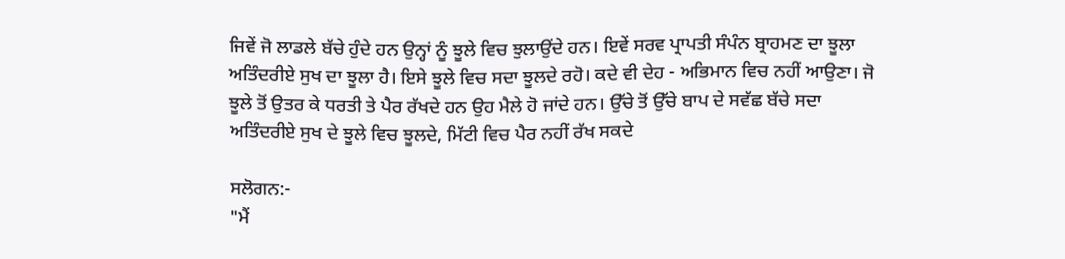ਜਿਵੇਂ ਜੋ ਲਾਡਲੇ ਬੱਚੇ ਹੁੰਦੇ ਹਨ ਉਨ੍ਹਾਂ ਨੂੰ ਝੂਲੇ ਵਿਚ ਝੁਲਾਉਂਦੇ ਹਨ। ਇਵੇਂ ਸਰਵ ਪ੍ਰਾਪਤੀ ਸੰਪੰਨ ਬ੍ਰਾਹਮਣ ਦਾ ਝੂਲਾ ਅਤਿੰਦਰੀਏ ਸੁਖ ਦਾ ਝੂਲਾ ਹੈ। ਇਸੇ ਝੂਲੇ ਵਿਚ ਸਦਾ ਝੂਲਦੇ ਰਹੋ। ਕਦੇ ਵੀ ਦੇਹ - ਅਭਿਮਾਨ ਵਿਚ ਨਹੀਂ ਆਉਣਾ। ਜੋ ਝੂਲੇ ਤੋਂ ਉਤਰ ਕੇ ਧਰਤੀ ਤੇ ਪੈਰ ਰੱਖਦੇ ਹਨ ਉਹ ਮੈਲੇ ਹੋ ਜਾਂਦੇ ਹਨ। ਉੱਚੇ ਤੋਂ ਉੱਚੇ ਬਾਪ ਦੇ ਸਵੱਛ ਬੱਚੇ ਸਦਾ ਅਤਿੰਦਰੀਏ ਸੁਖ ਦੇ ਝੂਲੇ ਵਿਚ ਝੂਲਦੇ, ਮਿੱਟੀ ਵਿਚ ਪੈਰ ਨਹੀਂ ਰੱਖ ਸਕਦੇ

ਸਲੋਗਨ:-
"ਮੈਂ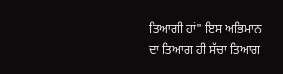ਤਿਆਗੀ ਹਾਂ" ਇਸ ਅਭਿਮਾਨ ਦਾ ਤਿਆਗ ਹੀ ਸੱਚਾ ਤਿਆਗ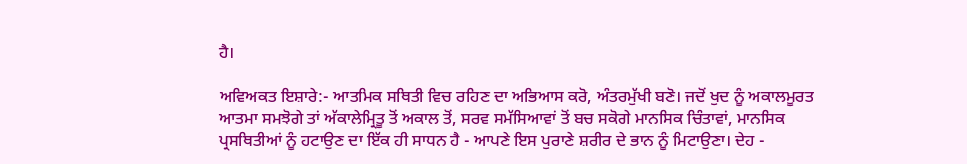ਹੈ।

ਅਵਿਅਕਤ ਇਸ਼ਾਰੇ:- ਆਤਮਿਕ ਸਥਿਤੀ ਵਿਚ ਰਹਿਣ ਦਾ ਅਭਿਆਸ ਕਰੋ, ਅੰਤਰਮੁੱਖੀ ਬਣੋ। ਜਦੋਂ ਖੁਦ ਨੂੰ ਅਕਾਲਮੂਰਤ ਆਤਮਾ ਸਮਝੋਗੇ ਤਾਂ ਅੱਕਾਲੇਮ੍ਰਿਤੂ ਤੋਂ ਅਕਾਲ ਤੋਂ, ਸਰਵ ਸਮੱਸਿਆਵਾਂ ਤੋਂ ਬਚ ਸਕੋਗੇ ਮਾਨਸਿਕ ਚਿੰਤਾਵਾਂ, ਮਾਨਸਿਕ ਪ੍ਰਸਥਿਤੀਆਂ ਨੂੰ ਹਟਾਉਣ ਦਾ ਇੱਕ ਹੀ ਸਾਧਨ ਹੈ - ਆਪਣੇ ਇਸ ਪੁਰਾਣੇ ਸ਼ਰੀਰ ਦੇ ਭਾਨ ਨੂੰ ਮਿਟਾਉਣਾ। ਦੇਹ -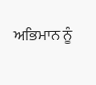ਅਭਿਮਾਨ ਨੂੰ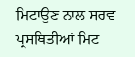ਮਿਟਾਉਣ ਨਾਲ ਸਰਵ ਪ੍ਰਸਥਿਤੀਆਂ ਮਿਟ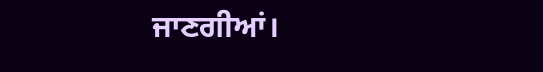ਜਾਣਗੀਆਂ।